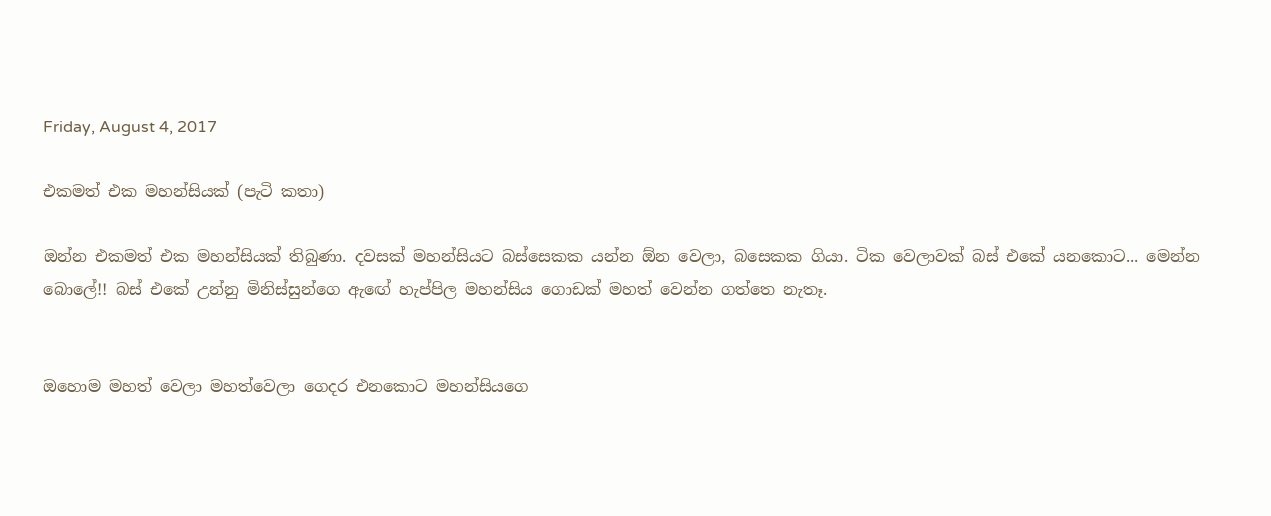Friday, August 4, 2017

එකමත් එක මහන්සියක් (පැටි කතා)

ඔන්න එකමත් එක මහන්සියක් තිබුණා. දවසක් මහන්සියට බස්සෙකක යන්න ඕන වෙලා, බසෙකක ගියා. ටික වෙලාවක් බස් එකේ යනකොට... මෙන්න බොලේ!! බස් එකේ උන්නු මිනිස්සුන්ගෙ ඇඟේ හැප්පිල මහන්සිය ගොඩක් මහත් වෙන්න ගත්තෙ නැතෑ.


ඔහොම මහත් වෙලා මහත්වෙලා ගෙදර එනකොට මහන්සියගෙ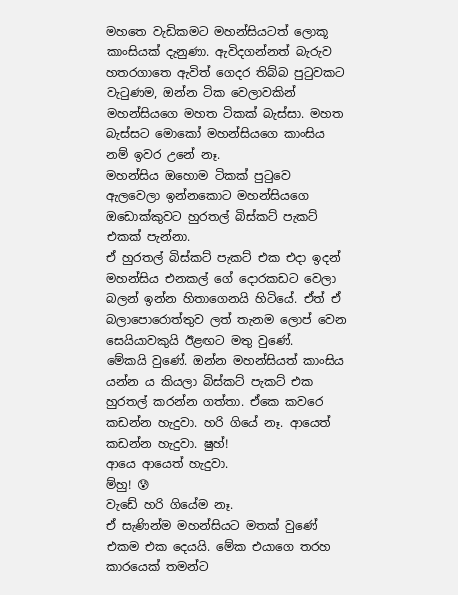මහතෙ වැඩිකමට මහන්සියටත් ලොකූ කාංසියක් දැනුණා. ඇවිදගන්නත් බැරුව හතරගාතෙ ඇවිත් ගෙදර තිබ්බ පුටුවකට වැටුණම, ඔන්න ටික වෙලාවකින් මහන්සියගෙ මහත ටිකක් බැස්සා. මහත බැස්සට මොකෝ මහන්සියගෙ කාංසිය නම් ඉවර උනේ නෑ.
මහන්සිය ඔහොම ටිකක් පුටුවෙ ඇලවෙලා ඉන්නකොට මහන්සියගෙ ඔඩොක්කුවට හුරතල් බිස්කට් පැකට් එකක් පැන්නා.
ඒ හුරතල් බිස්කට් පැකට් එක එදා ඉදන් මහන්සිය එනකල් ගේ දොරකඩට වෙලා බලන් ඉන්න හිතාගෙනයි හිටියේ. ඒත් ඒ බලාපොරොත්තුව ලත් තැනම ලොප් වෙන සෙයියාවකුයි ඊළඟට මතු වුණේ.
මේකයි වුණේ. ඔන්න මහන්සියත් කාංසිය යන්න ය කියලා බිස්කට් පැකට් එක හුරතල් කරන්න ගත්තා. ඒකෙ කවරෙ කඩන්න හැදුවා. හරි ගියේ නෑ. ආයෙත් කඩන්න හැදුවා. ෂුහ්!
ආයෙ ආයෙත් හැදුවා.
ම්හු! 😰
වැඩේ හරි ගියේම නෑ.
ඒ සැණින්ම මහන්සියට මතක් වුණේ එකම එක දෙයයි. මේක එයාගෙ තරහ කාරයෙක් තමන්ට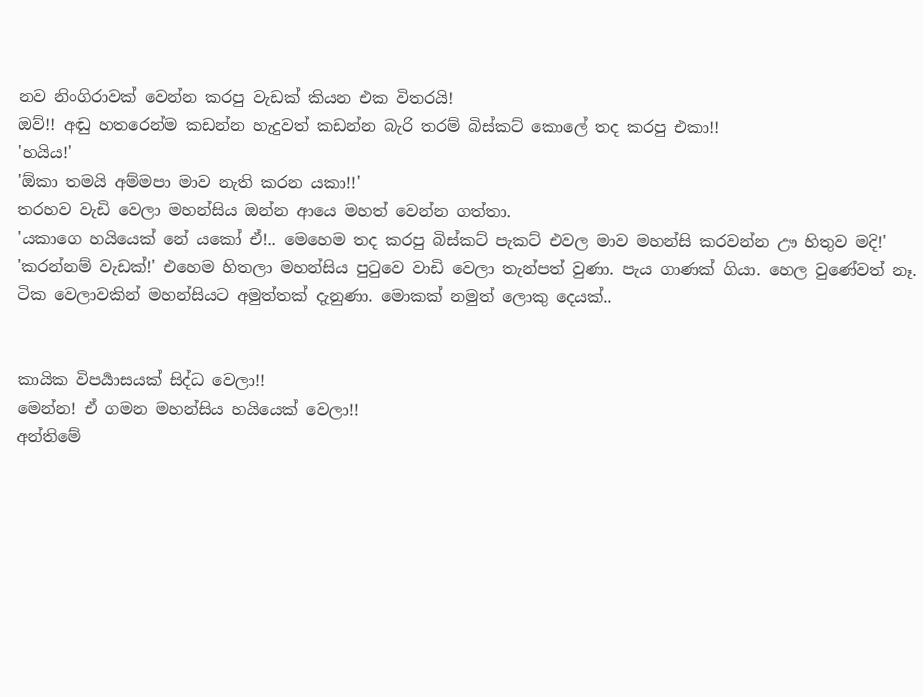නව නිංගිරාවක් වෙන්න කරපු වැඩක් කියන එක විතරයි!
ඔව්!! අඬු හතරෙන්ම කඩන්න හැදුවත් කඩන්න බැරි තරම් බිස්කට් කොලේ තද කරපු එකා!!
'හයිය!'
'ඕකා තමයි අම්මපා මාව නැති කරන යකා!!'
තරහව වැඩි වෙලා මහන්සිය ඔන්න ආයෙ මහත් වෙන්න ගත්තා.
'යකාගෙ හයියෙක් නේ යකෝ ඒ!.. මෙහෙම තද කරපු බිස්කට් පැකට් එවල මාව මහන්සි කරවන්න ඌ හිතුව මදි!'
'කරන්නම් වැඩක්!' එහෙම හිතලා මහන්සිය පුටුවෙ වාඩි වෙලා තැන්පත් වුණා. පැය ගාණක් ගියා. හෙල වුණේවත් නෑ. ටික වෙලාවකින් මහන්සියට අමුත්තක් දැනුණා. මොකක් නමුත් ලොකු දෙයක්..


කායික විපර්‍යාසයක් සිද්ධ වෙලා!!
මෙන්න! ඒ ගමන මහන්සිය හයියෙක් වෙලා!!
අන්තිමේ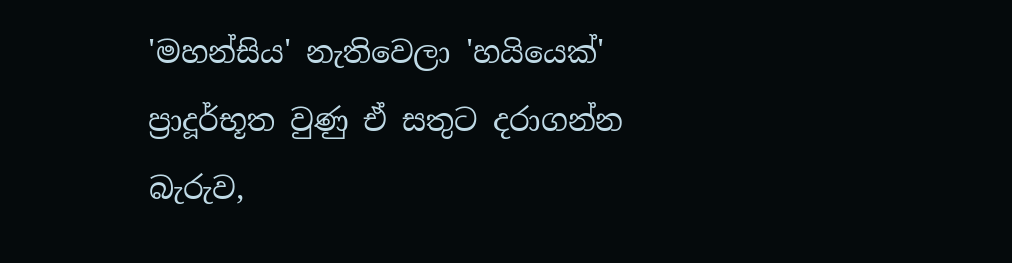'මහන්සිය' නැතිවෙලා 'හයියෙක්' ප්‍රාදූර්භූත වුණු ඒ සතුට දරාගන්න බැරුව,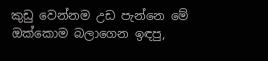කුඩු වෙන්නම උඩ පැන්නෙ මේ ඔක්කොම බලාගෙන ඉඳපු,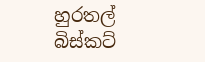හුරතල් බිස්කට්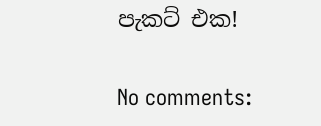පැකට් එක!

No comments: